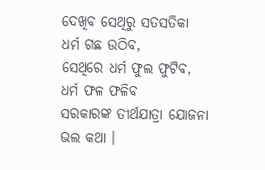ଦେଖିବ ସେଥିରୁ ସତସତିକା
ଧର୍ମ ଗଛ ଉଠିବ,
ସେଥିରେ ଧର୍ମ ଫୁଲ ଫୁଟିବ,
ଧର୍ମ ଫଳ ଫଳିବ
ସରକାରଙ୍କ ତୀର୍ଥଯାତ୍ରା ଯୋଜନା
ଭଲ କଥା ।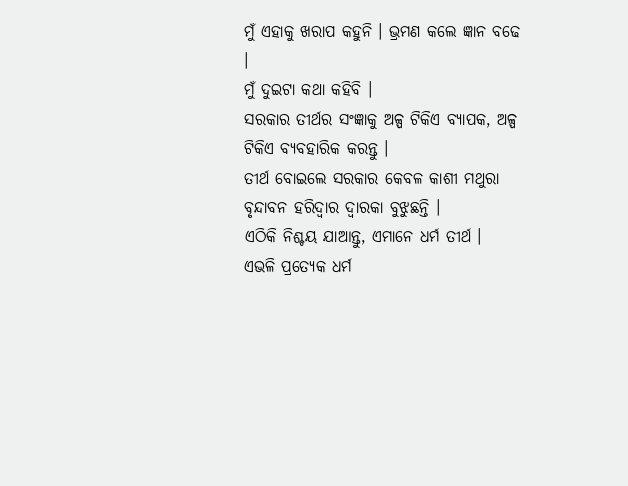ମୁଁ ଏହାକୁ ଖରାପ କହୁନି । ଭ୍ରମଣ କଲେ ଜ୍ଞାନ ବଢେ ।
ମୁଁ ଦୁଇଟା କଥା କହିବି ।
ସରକାର ତୀର୍ଥର ସଂଜ୍ଞାକୁ ଅଳ୍ପ ଟିକିଏ ବ୍ଯାପକ, ଅଳ୍ପ ଟିକିଏ ବ୍ଯବହାରିକ କରନ୍ତୁ ।
ତୀର୍ଥ ବୋଇଲେ ସରକାର କେବଳ କାଶୀ ମଥୁରା ବୃନ୍ଦାବନ ହରିଦ୍ୱାର ଦ୍ୱାରକା ବୁଝୁଛନ୍ତି ।
ଏଠିକି ନିଶ୍ଚୟ ଯାଆନ୍ତୁ, ଏମାନେ ଧର୍ମ ତୀର୍ଥ ।
ଏଭଳି ପ୍ରତ୍ଯେକ ଧର୍ମ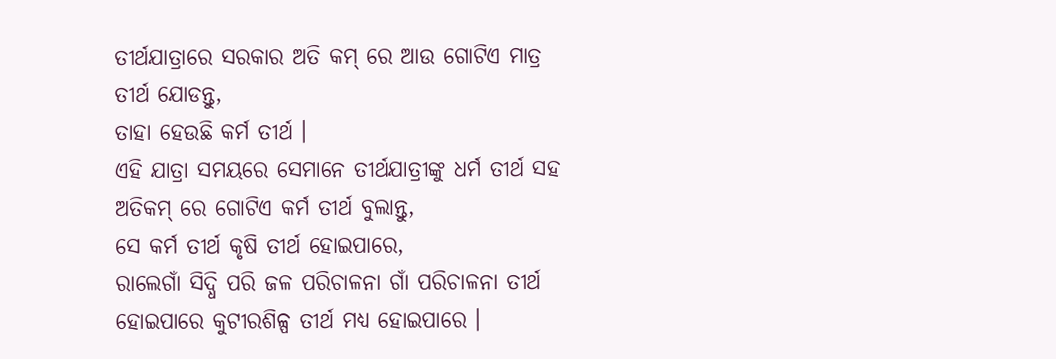ତୀର୍ଥଯାତ୍ରାରେ ସରକାର ଅତି କମ୍ ରେ ଆଉ ଗୋଟିଏ ମାତ୍ର ତୀର୍ଥ ଯୋଡନ୍ତୁ,
ତାହା ହେଉଛି କର୍ମ ତୀର୍ଥ ।
ଏହି ଯାତ୍ରା ସମୟରେ ସେମାନେ ତୀର୍ଥଯାତ୍ରୀଙ୍କୁ ଧର୍ମ ତୀର୍ଥ ସହ ଅତିକମ୍ ରେ ଗୋଟିଏ କର୍ମ ତୀର୍ଥ ବୁଲାନ୍ତୁ,
ସେ କର୍ମ ତୀର୍ଥ କୃଷି ତୀର୍ଥ ହୋଇପାରେ,
ରାଲେଗାଁ ସିଦ୍ଧି ପରି ଜଳ ପରିଚାଳନା ଗାଁ ପରିଚାଳନା ତୀର୍ଥ ହୋଇପାରେ କୁଟୀରଶିଳ୍ପ ତୀର୍ଥ ମଧ୍ଯ ହୋଇପାରେ ।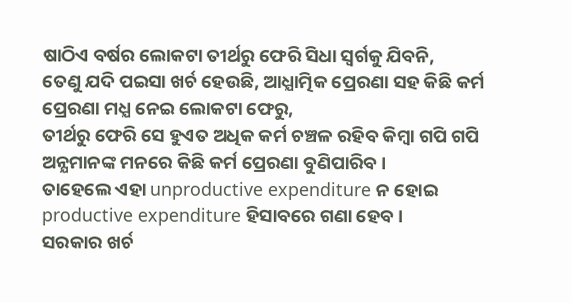ଷାଠିଏ ବର୍ଷର ଲୋକଟା ତୀର୍ଥରୁ ଫେରି ସିଧା ସ୍ୱର୍ଗକୁ ଯିବନି,
ତେଣୁ ଯଦି ପଇସା ଖର୍ଚ ହେଉଛି, ଆଧ୍ଯାତ୍ମିକ ପ୍ରେରଣା ସହ କିଛି କର୍ମ ପ୍ରେରଣା ମଧ୍ଯ ନେଇ ଲୋକଟା ଫେରୁ,
ତୀର୍ଥରୁ ଫେରି ସେ ହୁଏତ ଅଧିକ କର୍ମ ଚଞ୍ଚଳ ରହିବ କିମ୍ୱା ଗପି ଗପି ଅନ୍ଯମାନଙ୍କ ମନରେ କିଛି କର୍ମ ପ୍ରେରଣା ବୁଣିପାରିବ ।
ତାହେଲେ ଏହା unproductive expenditure ନ ହୋଇ productive expenditure ହିସାବରେ ଗଣା ହେବ ।
ସରକାର ଖର୍ଚ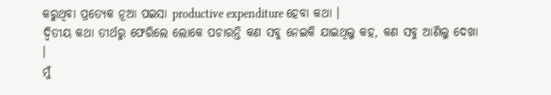କରୁଥିବା ପ୍ରତ୍ଯେକ ନୂଆ ପଇସା productive expenditure ହେବା କଥା ।
ଦ୍ୱିତୀୟ କଥା ତୀର୍ଥରୁ ଫେରିଲେ ଲୋକେ ପଚାରନ୍ତି କଣ ସବୁ ନେଇକି ଯାଇଥିଲୁ କହ, କଣ ସବୁ ଆଣିଲୁ ଦେଖା ।
ମୁଁ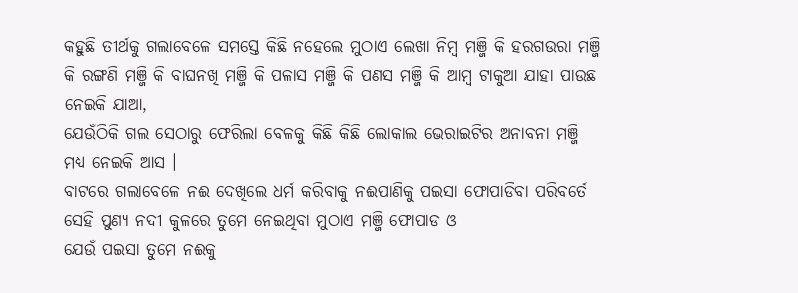କହୁଛି ତୀର୍ଥକୁ ଗଲାବେଳେ ସମସ୍ତେ କିଛି ନହେଲେ ମୁଠାଏ ଲେଖା ନିମ୍ୱ ମଞ୍ଜି କି ହରଗଉରା ମଞ୍ଜି କି ରଙ୍ଗଣି ମଞ୍ଜି କି ବାଘନଖି ମଞ୍ଜି କି ପଳାସ ମଞ୍ଜି କି ପଣସ ମଞ୍ଜି କି ଆମ୍ବ ଟାକୁଆ ଯାହା ପାଉଛ ନେଇକି ଯାଆ,
ଯେଉଁଠିକି ଗଲ ସେଠାରୁ ଫେରିଲା ବେଳକୁ କିଛି କିଛି ଲୋକାଲ ଭେରାଇଟିର ଅନାବନା ମଞ୍ଜି ମଧ୍ଯ ନେଇକି ଆସ ।
ବାଟରେ ଗଲାବେଳେ ନଈ ଦେଖିଲେ ଧର୍ମ କରିବାକୁ ନଈପାଣିକୁ ପଇସା ଫୋପାଡିବା ପରିବର୍ତେ ସେହି ପୁଣ୍ଯ ନଦୀ କୁଳରେ ତୁମେ ନେଇଥିବା ମୁଠାଏ ମଞ୍ଜି ଫୋପାଡ ଓ
ଯେଉଁ ପଇସା ତୁମେ ନଈକୁ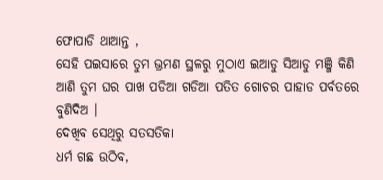ଫୋପାଡି ଥାଆନ୍ତ ,
ସେହି ପଇସାରେ ତୁମ ଭ୍ରମଣ ସ୍ଥଳରୁ ମୁଠାଏ ଇଆଡୁ ସିଆଡୁ ମଞ୍ଜି କିଣି ଆଣି ତୁମ ଘର ପାଖ ପଡିଆ ଗଡିଆ ପତିତ ଗୋଚର ପାହାଡ ପର୍ବତରେ ବୁଣିଦିଅ ।
ଦେଖିବ ସେଥିରୁ ସତସତିକା
ଧର୍ମ ଗଛ ଉଠିବ,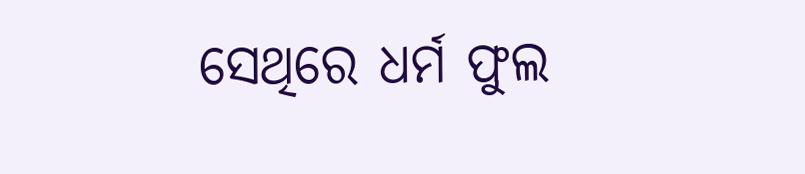ସେଥିରେ ଧର୍ମ ଫୁଲ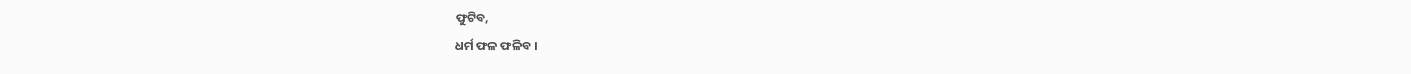ଫୁଟିବ,
ଧର୍ମ ଫଳ ଫଳିବ ।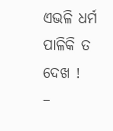ଏଭଳି ଧର୍ମ ପାଳିକି ତ ଦେଖ !
–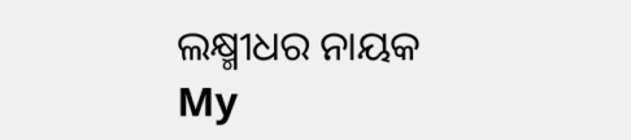ଲକ୍ଷ୍ମୀଧର ନାୟକ
My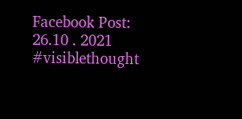Facebook Post:
26.10 . 2021
#visiblethought